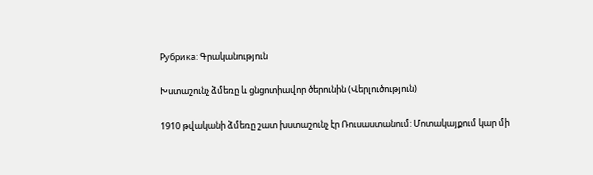Рубрика: Գրականություն

Խստաշունչ ձմեռը և ցնցոտիավոր ծերունին (Վերլուծություն)

1910 թվականի ձմեռը շատ խստաշունչ էր Ռուսաստանում: Մոտակայքում կար մի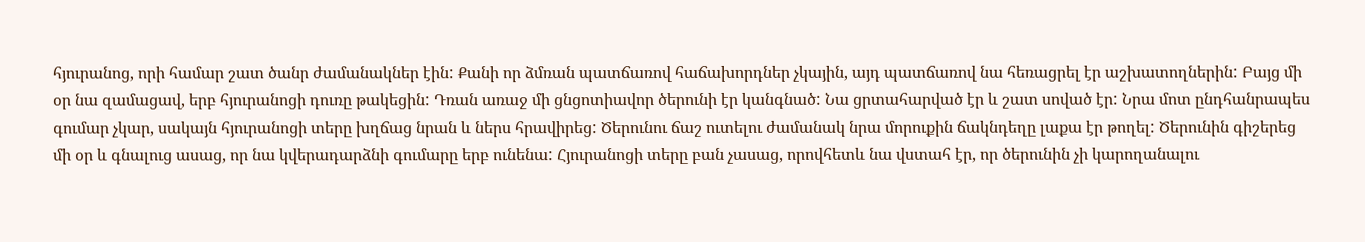հյուրանոց, որի համար շատ ծանր ժամանակներ էին: Քանի որ ձմռան պատճառով հաճախորդներ չկային, այդ պատճառով նա հեռացրել էր աշխատողներին: Բայց մի օր նա զամացավ, երբ հյուրանոցի դուռը թակեցին: Դռան առաջ մի ցնցոտիավոր ծերունի էր կանգնած: Նա ցրտահարված էր և շատ սոված էր: Նրա մոտ ընդհանրապես գումար չկար, սակայն հյուրանոցի տերը խղճաց նրան և ներս հրավիրեց: Ծերունու ճաշ ուտելու ժամանակ նրա մորուքին ճակնդեղը լաքա էր թողել: Ծերունին գիշերեց մի օր և գնալուց ասաց, որ նա կվերադարձնի գումարը երբ ունենա: Հյուրանոցի տերը բան չասաց, որովհետև նա վստահ էր, որ ծերունին չի կարողանալու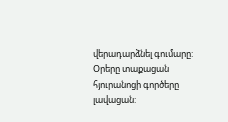վերադարձնել գումարը: Օրերը տաքացան հյուրանոցի գործերը լավացան: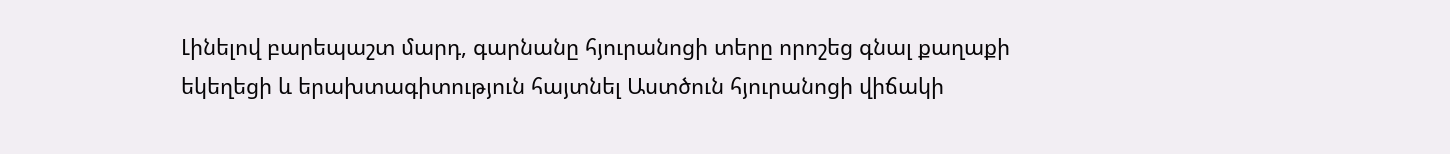Լինելով բարեպաշտ մարդ, գարնանը հյուրանոցի տերը որոշեց գնալ քաղաքի եկեղեցի և երախտագիտություն հայտնել Աստծուն հյուրանոցի վիճակի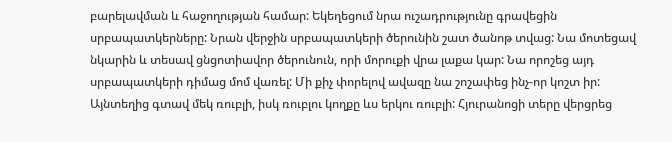բարելավման և հաջողության համար: Եկեղեցում նրա ուշադրությունը գրավեցին սրբապատկերները: Նրան վերջին սրբապատկերի ծերունին շատ ծանոթ տվաց: Նա մոտեցավ նկարին և տեսավ ցնցոտիավոր ծերունուն, որի մորուքի վրա լաքա կար: Նա որոշեց այդ սրբապատկերի դիմաց մոմ վառել: Մի քիչ փորելով ավազը նա շոշափեց ինչ-որ կոշտ իր: Այնտեղից գտավ մեկ ռուբլի, իսկ ռուբլու կողքը ևս երկու ռուբլի: Հյուրանոցի տերը վերցրեց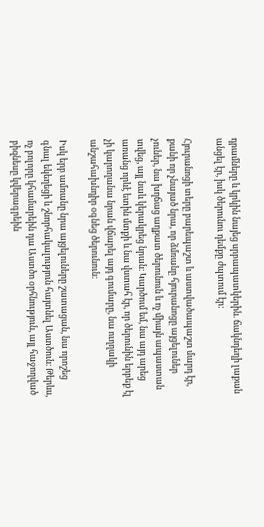դրամները և կրկին նայեց սրբապատկերին. ճակնդեղի լաքան անցել էր, իսկ ծերունու դեմքը ժպտում էր:

Հյուրանոցի տերը բարեպաշտ և աստվածապաշտ մարդ էր, քանի որ չնայած նրա, որ ձմռանը հյուրանոցը այցելուներ չուներ, նա խղճաց աղքատ ծերունուն և ոչ միայն ապաստան տվեց, այլ նաև կերակրեց նրան։ Կարծում եմ, նա այդ արեց առանց որևէ ետին մտքի և նա վստահ էր, որ ծերունին երբեք էլ չի կարողանա նրան վճարել այդ գումարը, նա ուղղակի անշահախնդիր օգնեց ծերունուն։

Իսկ երբ ամռանը նրա այցելուները շատացան, նա որոշեց գնալ եկեղեցի և շնորհակալություն հայտնել Աստծուն։ Թերևս, ոչ բոլորը կհամարեին դա Աստծո օրհնություն, այլ հաջողված բիզնեսը կվերագրեին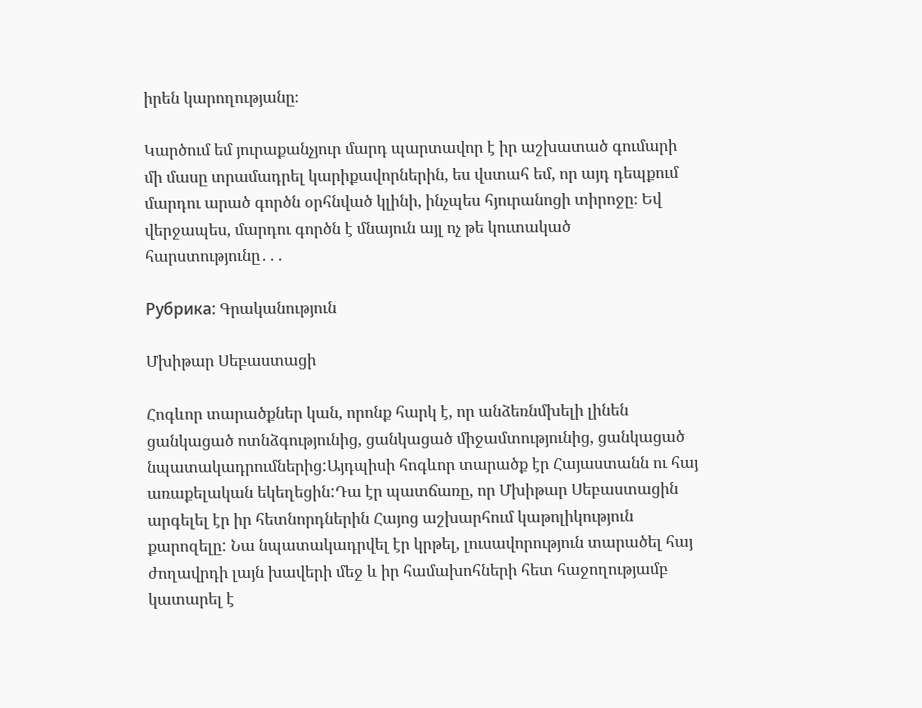իրեն կարողությանը։

Կարծում եմ յուրաքանչյուր մարդ պարտավոր է իր աշխատած գումարի մի մասը տրամադրել կարիքավորներին, ես վստահ եմ, որ այդ դեպքում մարդու արած գործն օրհնված կլինի, ինչպես հյուրանոցի տիրոջը։ Եվ վերջապես, մարդու գործն է մնայուն այլ ոչ թե կուտակած հարստությունը․․․

Рубрика: Գրականություն

Մխիթար Սեբաստացի

Հոգևոր տարածքներ կան, որոնք հարկ է, որ անձեռնմխելի լինեն ցանկացած ոտնձգությունից, ցանկացած միջամտությունից, ցանկացած նպատակադրումներից:Այդպիսի հոգևոր տարածք էր Հայաստանն ու հայ առաքելական եկեղեցին:Դա էր պատճառը, որ Մխիթար Սեբաստացին արգելել էր իր հետնորդներին Հայոց աշխարհում կաթոլիկություն քարոզելը: Նա նպատակադրվել էր կրթել, լուսավորություն տարածել հայ ժողավրդի լայն խավերի մեջ և իր համախոհների հետ հաջողությամբ կատարել է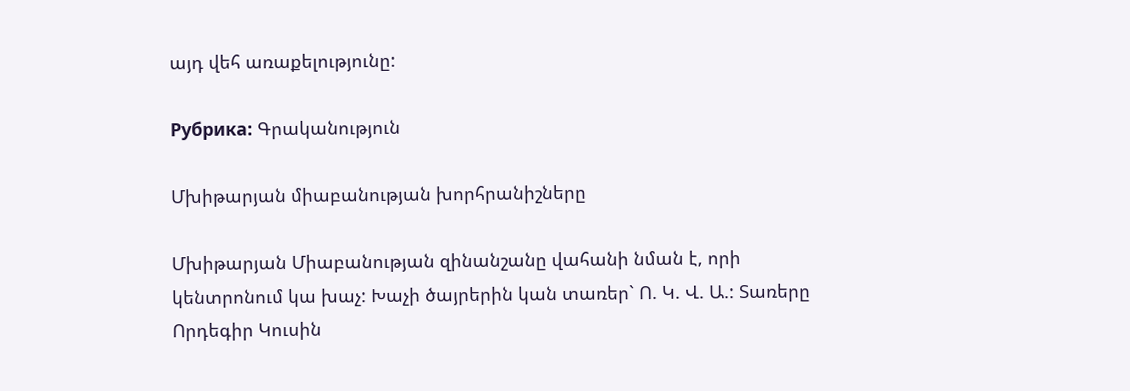այդ վեհ առաքելությունը:

Рубрика: Գրականություն

Մխիթարյան միաբանության խորհրանիշները

Մխիթարյան Միաբանության զինանշանը վահանի նման է, որի կենտրոնում կա խաչ: Խաչի ծայրերին կան տառեր` Ո. Կ. Վ. Ա.: Տառերը Որդեգիր Կուսին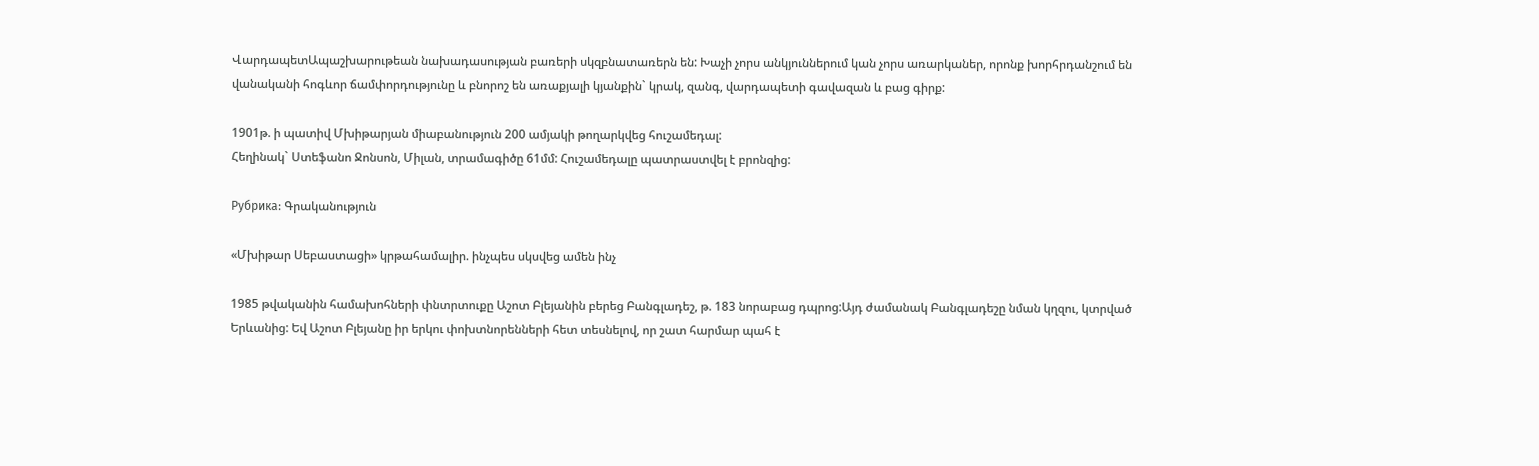ՎարդապետԱպաշխարութեան նախադասության բառերի սկզբնատառերն են: Խաչի չորս անկյուններում կան չորս առարկաներ, որոնք խորհրդանշում են վանականի հոգևոր ճամփորդությունը և բնորոշ են առաքյալի կյանքին` կրակ, զանգ, վարդապետի գավազան և բաց գիրք:

1901թ. ի պատիվ Մխիթարյան միաբանություն 200 ամյակի թողարկվեց հուշամեդալ:
Հեղինակ` Ստեֆանո Ջոնսոն, Միլան, տրամագիծը 61մմ: Հուշամեդալը պատրաստվել է բրոնզից:

Рубрика: Գրականություն

«Մխիթար Սեբաստացի» կրթահամալիր. ինչպես սկսվեց ամեն ինչ

1985 թվականին համախոհների փնտրտուքը Աշոտ Բլեյանին բերեց Բանգլադեշ, թ. 183 նորաբաց դպրոց:Այդ ժամանակ Բանգլադեշը նման կղզու, կտրված Երևանից: Եվ Աշոտ Բլեյանը իր երկու փոխտնորենների հետ տեսնելով, որ շատ հարմար պահ է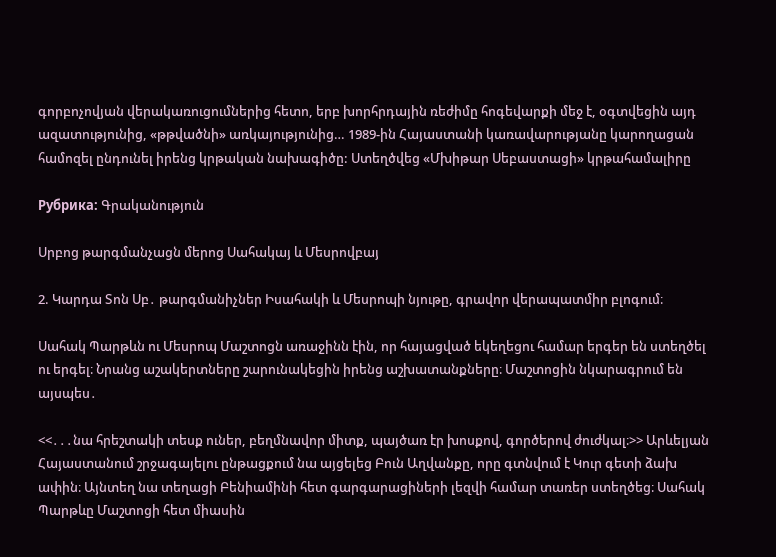գորբոչովյան վերակառուցումներից հետո, երբ խորհրդային ռեժիմը հոգեվարքի մեջ է, օգտվեցին այդ ազատությունից, «թթվածնի» առկայությունից… 1989-ին Հայաստանի կառավարությանը կարողացան համոզել ընդունել իրենց կրթական նախագիծը: Ստեղծվեց «Մխիթար Սեբաստացի» կրթահամալիրը

Рубрика: Գրականություն

Սրբոց թարգմանչացն մերոց Սահակայ և Մեսրովբայ

2. Կարդա Տոն Սբ․ թարգմանիչներ Իսահակի և Մեսրոպի նյութը, գրավոր վերապատմիր բլոգում։

Սահակ Պարթևն ու Մեսրոպ Մաշտոցն առաջինն էին, որ հայացված եկեղեցու համար երգեր են ստեղծել ու երգել։ Նրանց աշակերտները շարունակեցին իրենց աշխատանքները։ Մաշտոցին նկարագրում են այսպես․

<<․․․նա հրեշտակի տեսք ուներ, բեղմնավոր միտք, պայծառ էր խոսքով, գործերով ժուժկալ։>> Արևելյան Հայաստանում շրջագայելու ընթացքում նա այցելեց Բուն Աղվանքը, որը գտնվում է Կուր գետի ձախ ափին։ Այնտեղ նա տեղացի Բենիամինի հետ գարգարացիների լեզվի համար տառեր ստեղծեց։ Սահակ Պարթևը Մաշտոցի հետ միասին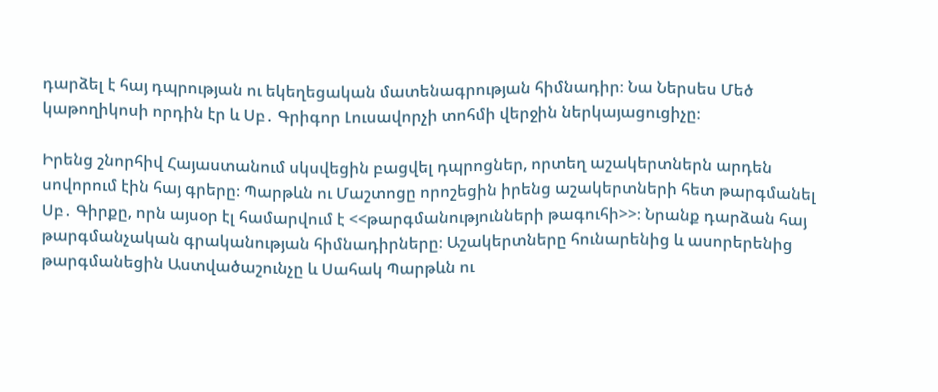դարձել է հայ դպրության ու եկեղեցական մատենագրության հիմնադիր։ Նա Ներսես Մեծ կաթողիկոսի որդին էր և Սբ․ Գրիգոր Լուսավորչի տոհմի վերջին ներկայացուցիչը։

Իրենց շնորհիվ Հայաստանում սկսվեցին բացվել դպրոցներ, որտեղ աշակերտներն արդեն սովորում էին հայ գրերը։ Պարթևն ու Մաշտոցը որոշեցին իրենց աշակերտների հետ թարգմանել Սբ․ Գիրքը, որն այսօր էլ համարվում է <<թարգմանությունների թագուհի>>։ Նրանք դարձան հայ թարգմանչական գրականության հիմնադիրները։ Աշակերտները հունարենից և ասորերենից թարգմանեցին Աստվածաշունչը և Սահակ Պարթևն ու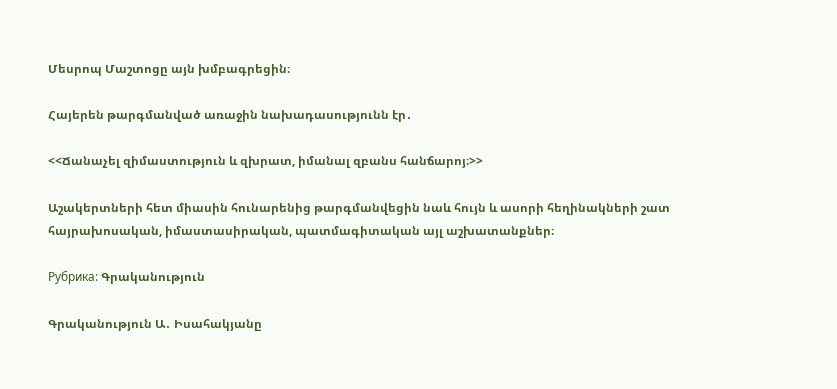Մեսրոպ Մաշտոցը այն խմբագրեցին։

Հայերեն թարգմանված առաջին նախադասությունն էր․

<<Ճանաչել զիմաստություն և զխրատ, իմանալ զբանս հանճարոյ։>>

Աշակերտների հետ միասին հունարենից թարգմանվեցին նաև հույն և ասորի հեղինակների շատ հայրախոսական, իմաստասիրական, պատմագիտական այլ աշխատանքներ։

Рубрика: Գրականություն

Գրականություն Ա․ Իսահակյանը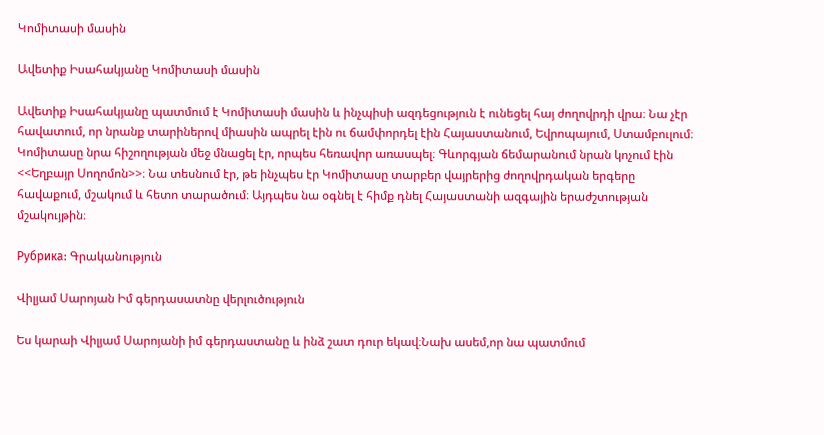Կոմիտասի մասին

Ավետիք Իսահակյանը Կոմիտասի մասին

Ավետիք Իսահակյանը պատմում է Կոմիտասի մասին և ինչպիսի ազդեցություն է ունեցել հայ ժողովրդի վրա։ Նա չէր հավատում, որ նրանք տարիներով միասին ապրել էին ու ճամփորդել էին Հայաստանում, Եվրոպայում, Ստամբուլում։ Կոմիտասը նրա հիշողության մեջ մնացել էր, որպես հեռավոր առասպել։ Գևորգյան ճեմարանում նրան կոչում էին <<Եղբայր Սողոմոն>>։ Նա տեսնում էր, թե ինչպես էր Կոմիտասը տարբեր վայրերից ժողովրդական երգերը հավաքում, մշակում և հետո տարածում։ Այդպես նա օգնել է հիմք դնել Հայաստանի ազգային երաժշտության մշակույթին։

Рубрика: Գրականություն

Վիլյամ Սարոյան Իմ գերդասատնը վերլուծություն

Ես կարաի Վիլյամ Սարոյանի իմ գերդաստանը և ինձ շատ դուր եկավ։Նախ ասեմ,որ նա պատմում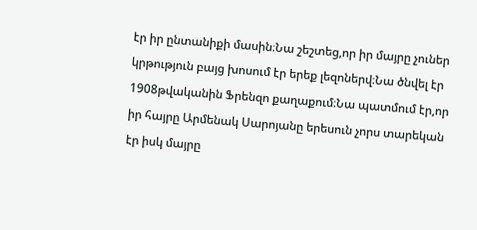էր իր ընտանիքի մասին։Նա շեշտեց,որ իր մայրը չուներ կրթություն բայց խոսում էր երեք լեզոներվ։Նա ծնվել էր 1908թվականին Ֆրենզո քաղաքում։Նա պատմում էր,որ իր հայրը Արմենակ Սարոյանը երեսուն չորս տարեկան էր իսկ մայրը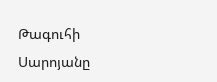Թագուհի Սարոյանը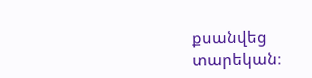քսանվեց տարեկան։